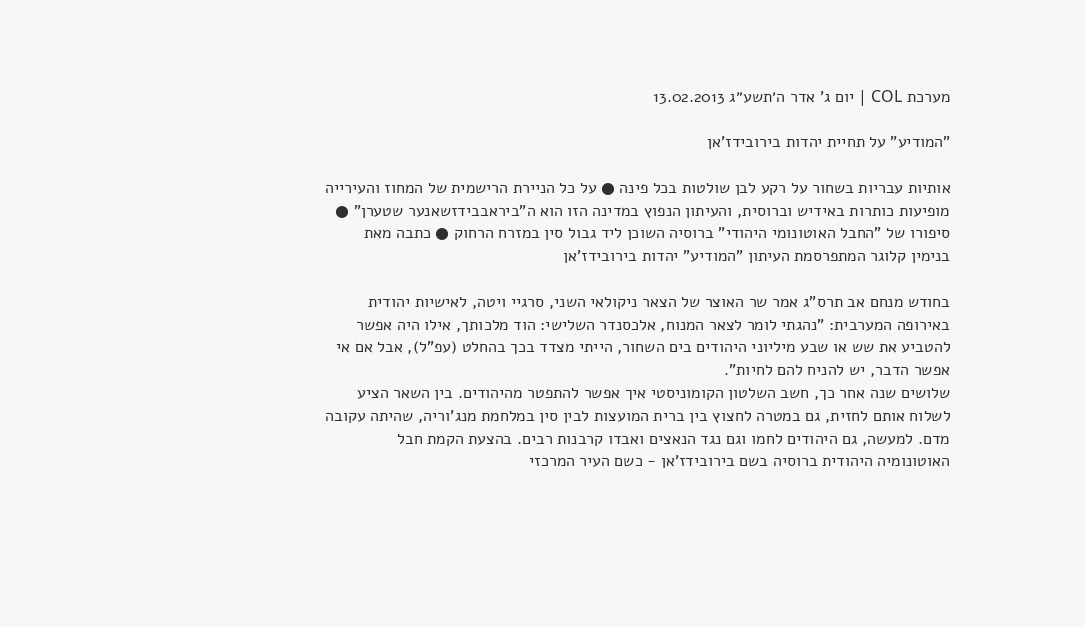מערכת COL | יום ג' אדר ה׳תשע״ג 13.02.2013

"המודיע" על תחיית יהדות בירובידז'אן

אותיות עבריות בשחור על רקע לבן שולטות בכל פינה ● על כל הניירת הרישמית של המחוז והעירייה מופיעות כותרות באידיש וברוסית, והעיתון הנפוץ במדינה הזו הוא ה"ביראבבידזשאנער שטערן" ● סיפורו של "החבל האוטונומי היהודי" ברוסיה השוכן ליד גבול סין במזרח הרחוק ● כתבה מאת בנימין קלוגר המתפרסמת העיתון "המודיע" יהדות בירובידז'אן

בחודש מנחם אב תרס"ג אמר שר האוצר של הצאר ניקולאי השני, סרגיי ויטה, לאישיות יהודית באירופה המערבית: "נהגתי לומר לצאר המנוח, אלכסנדר השלישי: הוד מלכותך, אילו היה אפשר להטביע את שש או שבע מיליוני היהודים בים השחור, הייתי מצדד בכך בהחלט (עפ"ל), אבל אם אי אפשר הדבר, יש להניח להם לחיות".
שלושים שנה אחר כך, חשב השלטון הקומוניסטי איך אפשר להתפטר מהיהודים. בין השאר הציע לשלוח אותם לחזית, גם במטרה לחצוץ בין ברית המועצות לבין סין במלחמת מנג'וריה, שהיתה עקובה מדם. למעשה, גם היהודים לחמו וגם נגד הנאצים ואבדו קרבנות רבים. בהצעת הקמת חבל האוטונומיה היהודית ברוסיה בשם בירובידז'אן - כשם העיר המרכזי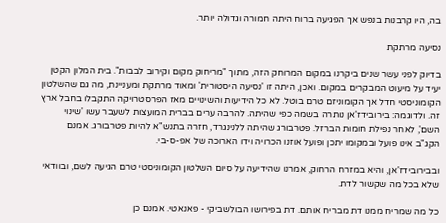בה, היו קרבנות בנפש אך הפגיעה ברוח היתה חמורה וגדולה יותר.

נסיעה מרתקת

בדיוק לפני עשר שנים ביקרנו במקום המרוחק הזה, מתוך "מריחוק מקום וקירוב לבבות". בית המלון הקטן יעיד על מיעוט המבקרים במקום. ואכן, היתה זו 'נסיעה היסטורית' ומאוד מרתקת ומעניינת, מה גם שהשלטון הקומוניסטי חדל אך הקומוניזם טרם בוטל. לא כל הידיעות והשינויים מאז הפרסטרויקה התקבלו בחבל ארץ זה. ולדוגמה: בירובידז'אן נותרה בשמה כפי שהיתה. להרבה ערים בברית המועצות לשעבר עשו 'שינוי השם', לאחר נפילת חומות הברזל. פטרבורג שהיתה ללנינגרד, חזרה בתנש"א להיות פטרבורג. אמנם הקג"ב אינו פועל ובמקומו יתכן ופועל אוזנו הכרויה וידו הארוכה של אפ-ס-בי.

ובבירובידז'אן, והיא במזרח הרחוק, אמרנו שהידיעה על סיום השלטון הקומוניסטי טרם הגיעה לשם, ובוודאי שלא בכל מה שקשור לדת.

כל מה שמריח ממנו דת מבריח אותם. דת בפירושו הבולשביקי - פאנאטי. אמנם כן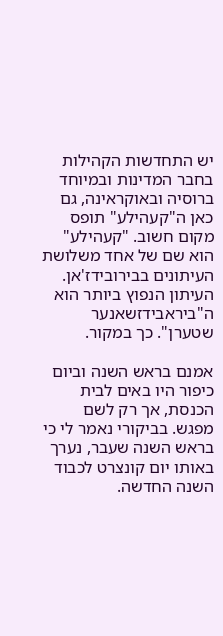יש התחדשות הקהילות בחבר המדינות ובמיוחד ברוסיה ובאוקראינה, גם כאן ה"קעהילע" תופס מקום חשוב. "קעהילע" הוא שם של אחד משלושת העיתונים בבירובידז'אן. העיתון הנפוץ ביותר הוא ה"ביראבידזשאנער שטערן". כך במקור.

אמנם בראש השנה וביום כיפור היו באים לבית הכנסת, אך רק לשם מפגש. בביקורי נאמר לי כי בראש השנה שעבר, נערך באותו יום קונצרט לכבוד השנה החדשה.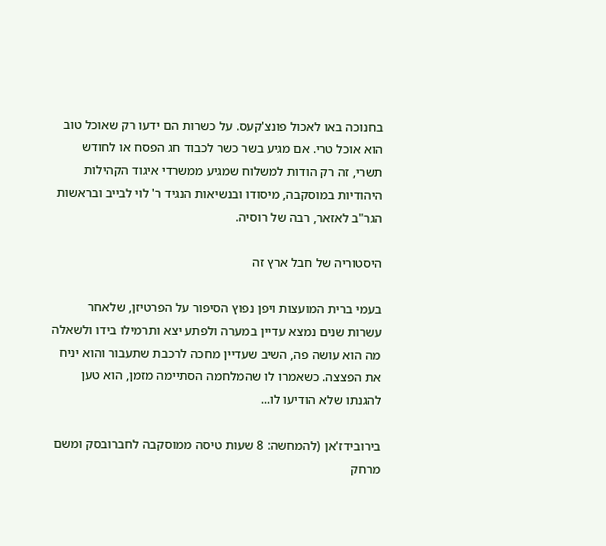בחנוכה באו לאכול פונצ'קעס. על כשרות הם ידעו רק שאוכל טוב הוא אוכל טרי. אם מגיע בשר כשר לכבוד חג הפסח או לחודש תשרי, זה רק הודות למשלוח שמגיע ממשרדי איגוד הקהילות היהודיות במוסקבה, מיסודו ובנשיאות הנגיד ר' לוי לבייב ובראשות הגר"ב לאזאר, רבה של רוסיה.

היסטוריה של חבל ארץ זה

בעמי ברית המועצות ויפן נפוץ הסיפור על הפרטיזן, שלאחר עשרות שנים נמצא עדיין במערה ולפתע יצא ותרמילו בידו ולשאלה מה הוא עושה פה, השיב שעדיין מחכה לרכבת שתעבור והוא יניח את הפצצה. כשאמרו לו שהמלחמה הסתיימה מזמן, הוא טען להגנתו שלא הודיעו לו...

בירובידז'אן (להמחשה: 8 שעות טיסה ממוסקבה לחברובסק ומשם מרחק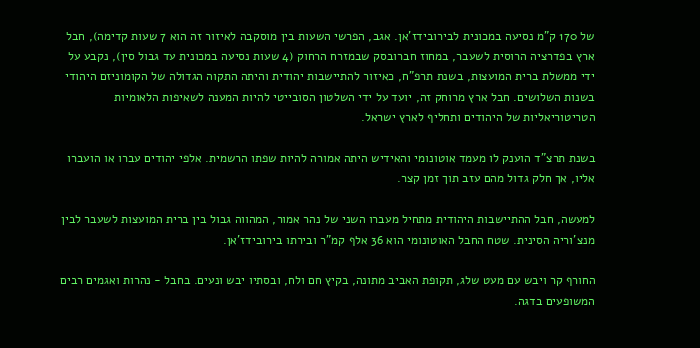של 170 ק"מ נסיעה במכונית לבירובידז'אן. אגב, הפרשי השעות בין מוסקבה לאיזור זה הוא 7 שעות קדימה), חבל ארץ בפדרציה הרוסית לשעבר, במחוז חברובסק שבמזרח הרחוק (4 שעות נסיעה במכונית עד גבול סין), נקבע על ידי ממשלת ברית המועצות, בשנת תרפ"ח, כאיזור להתיישבות יהודית והיתה התקוה הגדולה של הקומוניזם היהודי בשנות השלושים. חבל ארץ מרוחק זה, יועד על ידי השלטון הסובייטי להיות המענה לשאיפות הלאומיות הטריטוריאליות של היהודים ותחליף לארץ ישראל.

בשנת תרצ"ד הוענק לו מעמד אוטונומי והאידיש היתה אמורה להיות שפתו הרשמית. אלפי יהודים עברו או הועברו אליו, אך חלק גדול מהם עזב תוך זמן קצר.

למעשה, חבל ההתיישבות היהודית מתחיל מעברו השני של נהר אמור, המהווה גבול בין ברית המועצות לשעבר לבין מנצ'וריה הסינית. שטח החבל האוטונומי הוא 36 אלף קמ"ר ובירתו בירובידז'אן.

החורף קר ויבש עם מעט שלג, תקופת האביב מתונה, בקיץ חם ולח, ובסתיו יבש ונעים. בחבל - נהרות ואגמים רבים המשופעים בדגה.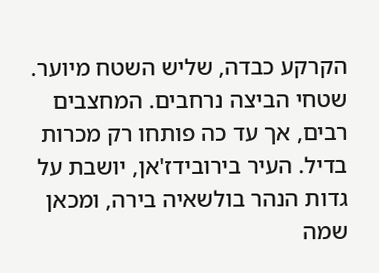הקרקע כבדה, שליש השטח מיוער. שטחי הביצה נרחבים. המחצבים רבים, אך עד כה פותחו רק מכרות בדיל. העיר בירובידז'אן, יושבת על גדות הנהר בולשאיה בירה, ומכאן שמה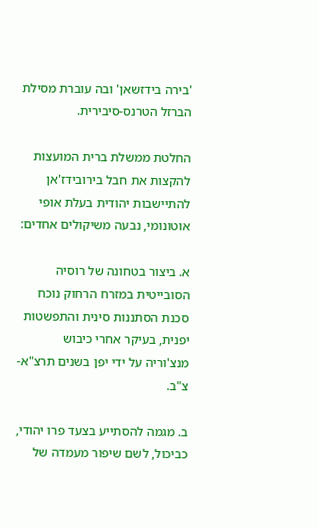'בירה בידזשאן' ובה עוברת מסילת הברזל הטרנס-סיבירית.

החלטת ממשלת ברית המועצות להקצות את חבל בירובידז'אן להתיישבות יהודית בעלת אופי אוטונומי, נבעה משיקולים אחדים:

א. ביצור בטחונה של רוסיה הסובייטית במזרח הרחוק נוכח סכנת הסתננות סינית והתפשטות יפנית, בעיקר אחרי כיבוש מנצ'וריה על ידי יפן בשנים תרצ"א-צ"ב.

ב. מגמה להסתייע בצעד פרו יהודי, כביכול, לשם שיפור מעמדה של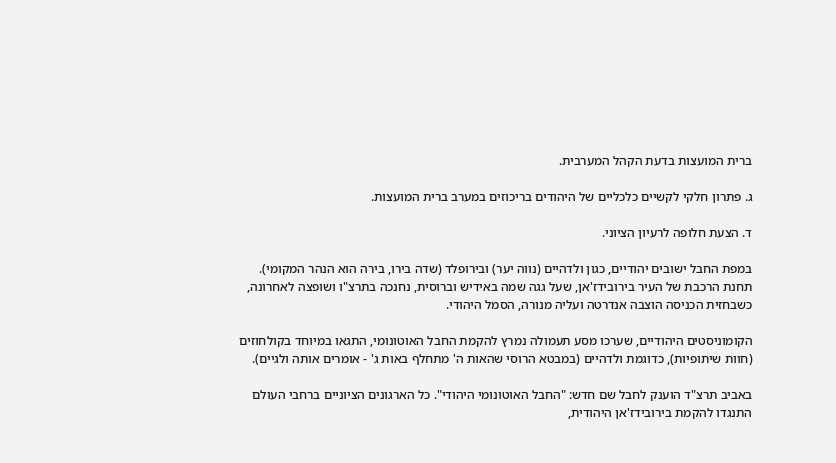ברית המועצות בדעת הקהל המערבית.

ג. פתרון חלקי לקשיים כלכליים של היהודים בריכוזים במערב ברית המועצות.

ד. הצעת חלופה לרעיון הציוני.

במפת החבל ישובים יהודיים, כגון ולדהיים (נווה יער) ובירופלד (שדה בירו, בירה הוא הנהר המקומי). תחנת הרכבת של העיר בירובידז'אן, שעל גגה שמה באידיש וברוסית, נחנכה בתרצ"ו ושופצה לאחרונה, כשבחזית הכניסה הוצבה אנדרטה ועליה מנורה, הסמל היהודי.

הקומוניסטים היהודיים, שערכו מסע תעמולה נמרץ להקמת החבל האוטונומי, התגאו במיוחד בקולחוזים (חוות שיתופיות), כדוגמת ולדהיים (במבטא הרוסי שהאות ה' מתחלף באות ג' - אומרים אותה ולגיים).

באביב תרצ"ד הוענק לחבל שם חדש: "החבל האוטונומי היהודי". כל הארגונים הציוניים ברחבי העולם התנגדו להקמת בירובידז'אן היהודית,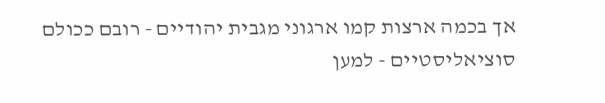אך בכמה ארצות קמו ארגוני מגבית יהודיים - רובם ככולם סוציאליסטיים - למען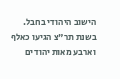הישוב היהודי בחבל.
בשנת תר"צ הגיעו כאלף וארבע מאות יהודים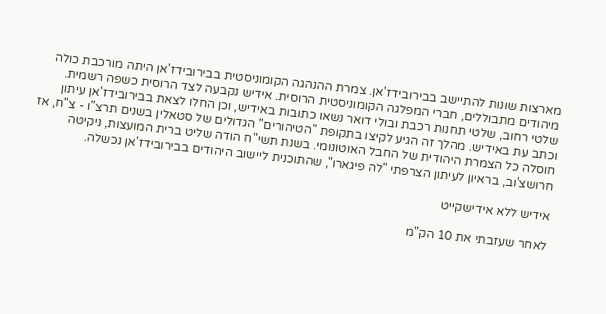מארצות שונות להתיישב בבירובידז'אן. צמרת ההנהגה הקומוניסטית בבירובידז'אן היתה מורכבת כולה מיהודים מתבוללים, חברי המפלגה הקומוניסטית הרוסית. אידיש נקבעה לצד הרוסית כשפה רשמית. שלטי רחוב, שלטי תחנות רכבת ובולי דואר נשאו כתובות באידיש, וכן החלו לצאת בבירובידז'אן עיתון וכתב עת באידיש. מהלך זה הגיע לקיצו בתקופת "הטיהורים" הגדולים של סטאלין בשנים תרצ"ו - צ"ח, אז חוסלה כל הצמרת היהודית של החבל האוטונומי. בשנת תשי"ח הודה שליט ברית המועצות, ניקיטה חרושצ'וב, בראיון לעיתון הצרפתי "לה פיגארו", שהתוכנית ליישוב היהודים בבירובידז'אן נכשלה.

אידיש ללא אידישקייט

לאחר שעזבתי את 10 הק"מ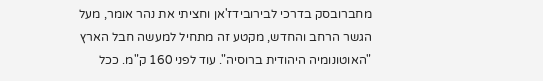מחברובסק בדרכי לבירובידז'אן וחציתי את נהר אומר, מעל הגשר הרחב והחדש, מקטע זה מתחיל למעשה חבל הארץ "האוטונומיה היהודית ברוסיה". עוד לפני 160 ק"מ. ככל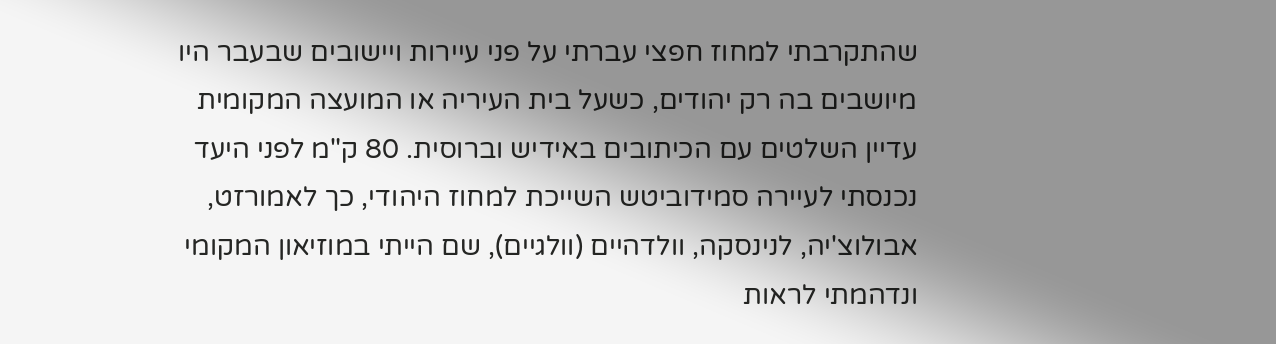שהתקרבתי למחוז חפצי עברתי על פני עיירות ויישובים שבעבר היו מיושבים בה רק יהודים, כשעל בית העיריה או המועצה המקומית עדיין השלטים עם הכיתובים באידיש וברוסית. 80 ק"מ לפני היעד נכנסתי לעיירה סמידוביטש השייכת למחוז היהודי, כך לאמורזט, אבולוצ'יה, לנינסקה, וולדהיים (וולגיים), שם הייתי במוזיאון המקומי ונדהמתי לראות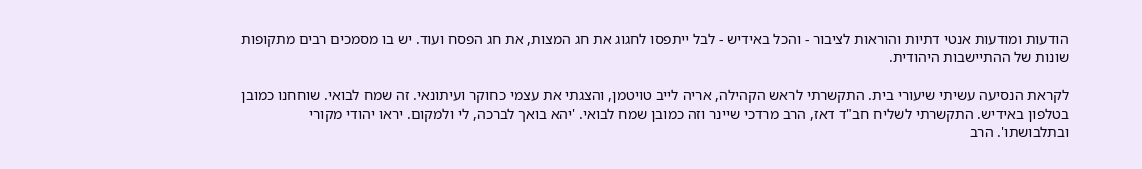הודעות ומודעות אנטי דתיות והוראות לציבור - והכל באידיש - לבל ייתפסו לחגוג את חג המצות, את חג הפסח ועוד. יש בו מסמכים רבים מתקופות שונות של ההתיישבות היהודית.

לקראת הנסיעה עשיתי שיעורי בית. התקשרתי לראש הקהילה, אריה לייב טויטמן, והצגתי את עצמי כחוקר ועיתונאי. זה שמח לבואי. שוחחנו כמובן בטלפון באידיש. התקשרתי לשליח חב"ד דאז, הרב מרדכי שיינר וזה כמובן שמח לבואי. 'יהא בואך לברכה, לי ולמקום. יראו יהודי מקורי ובתלבושתו'. הרב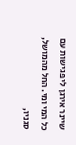שיינר אירגן לי פגישות עם כל המי ומי. החל מהמושל, סגניו,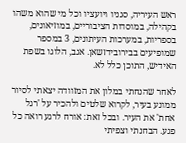ראש העיריה, סגניו ויועציו וכל מי שהוא משהו בקהילה, במוסדות הציבוריים, במוזיאונים, בספריות, במערכות העיתונים, 3 במספר שמופיעים בבירובידזשאן. אגב, הלוגו בשפת האידיש, התוכן כלל לא.

לאחר שהנחתי במלון את המזוודה יצאתי לסיור ממונע בעיר, לקרוא שלטים ולהכיר על 'רגל אחת' את העיר. ובכל זאת: אורח לרגע רואה כל פגע. הבחנתי וצפיתי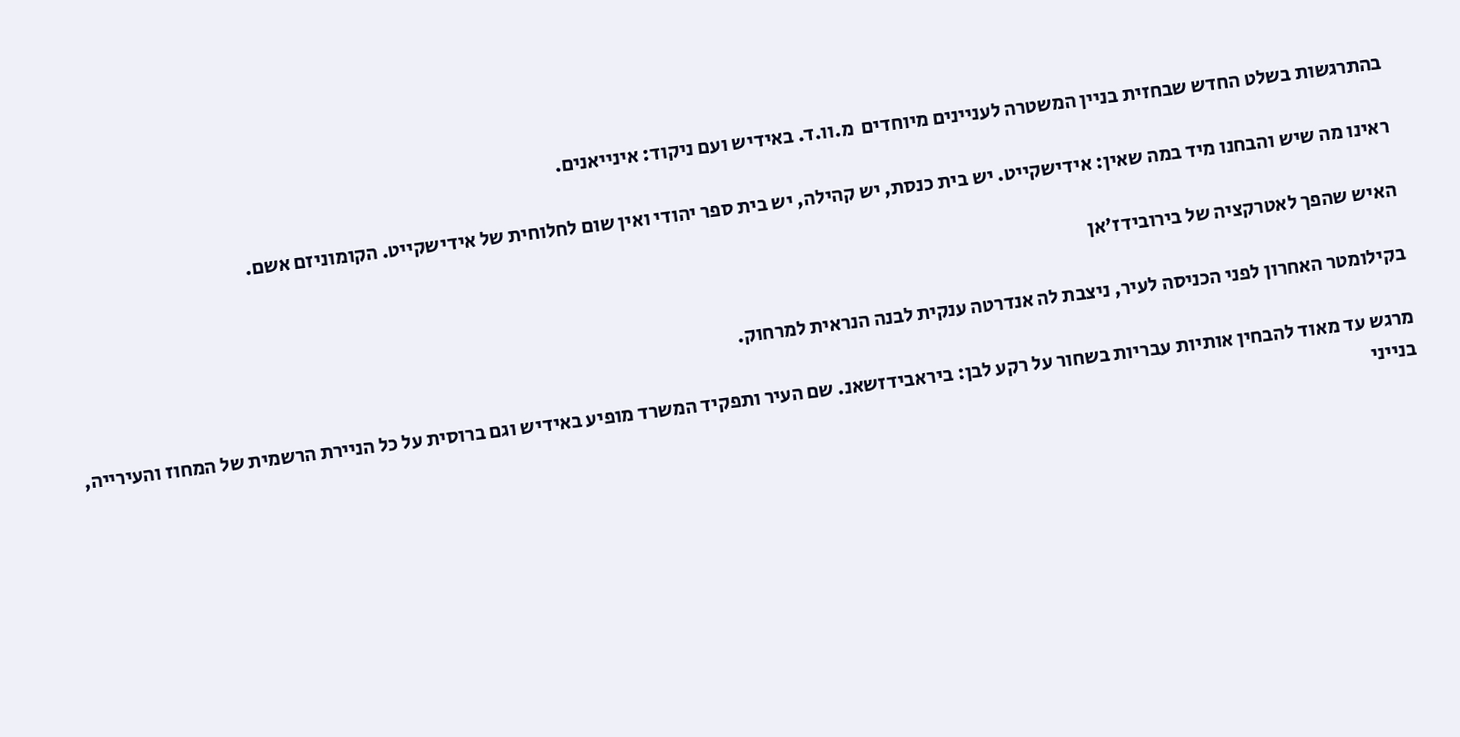בהתרגשות בשלט החדש שבחזית בניין המשטרה לעניינים מיוחדים  מ.וו.ד. באידיש ועם ניקוד: אינייאנים.

ראינו מה שיש והבחנו מיד במה שאין: אידישקייט. יש בית כנסת, יש קהילה, יש בית ספר יהודי ואין שום לחלוחית של אידישקייט. הקומוניזם אשם.

האיש שהפך לאטרקציה של בירובידז'אן

בקילומטר האחרון לפני הכניסה לעיר, ניצבת לה אנדרטה ענקית לבנה הנראית למרחוק.

מרגש עד מאוד להבחין אותיות עבריות בשחור על רקע לבן: ביראבידזשאנ. שם העיר ותפקיד המשרד מופיע באידיש וגם ברוסית על כל הניירת הרשמית של המחוז והעירייה, בנייני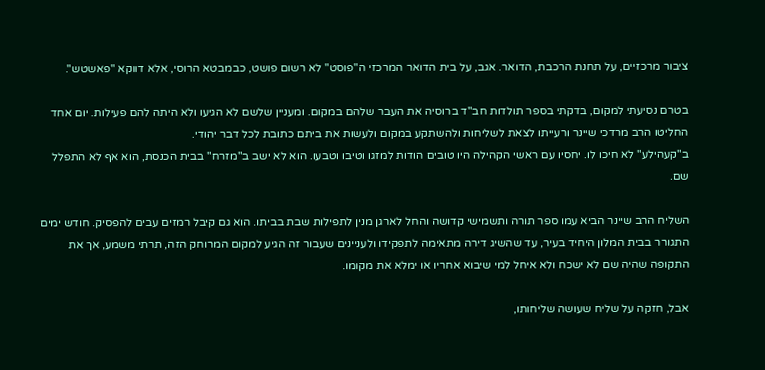ציבור מרכזיים, על תחנת הרכבת, הדואר. אגב, על בית הדואר המרכזי ה"פוסט" לא רשום פושט, כבמבטא הרוסי, אלא דווקא "פאשטש".

בטרם נסיעתי למקום, בדקתי בספר תולדות חב"ד ברוסיה את העבר שלהם במקום. ומעניין שלשם לא הגיעו ולא היתה להם פעילות. יום אחד החליטו הרב מרדכי שיינר ורעייתו לצאת לשליחות ולהשתקע במקום ולעשות את ביתם כתובת לכל דבר יהודי.
ב"קעהילע" לא חיכו לו. יחסיו עם ראשי הקהילה היו טובים הודות למזגו וטיבו וטבעו. הוא לא ישב ב"מזרח" בבית הכנסת, הוא אף לא התפלל שם.

השליח הרב שיינר הביא עמו ספר תורה ותשמישי קדושה והחל לארגן מנין לתפילות שבת בביתו. הוא גם קיבל רמזים עבים להפסיק. חודש ימים התגורר בבית המלון היחיד בעיר, עד שהשיג דירה מתאימה לתפקידו ולעניינים שעבור זה הגיע למקום המרוחק הזה, תרתי משמע, אך את התקופה שהיה שם לא ישכח ולא איחל למי שיבוא אחריו או ימלא את מקומו.

אבל, חזקה על שליח שעושה שליחותו,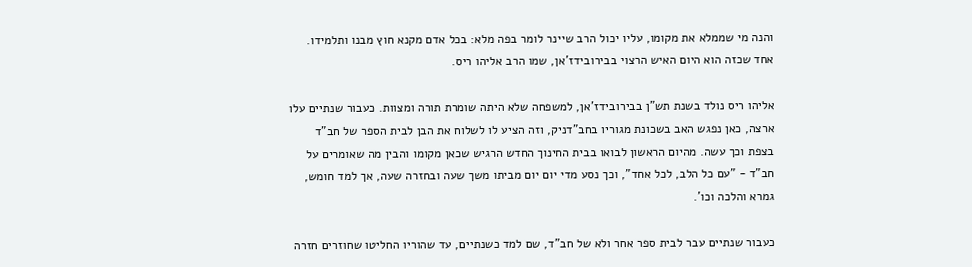והנה מי שממלא את מקומו, עליו יכול הרב שיינר לומר בפה מלא: בכל אדם מקנא חוץ מבנו ותלמידו. אחד שכזה הוא היום האיש הרצוי בבירובידז'אן, שמו הרב אליהו ריס.

אליהו ריס נולד בשנת תש"ן בבירובידז'אן, למשפחה שלא היתה שומרת תורה ומצוות. כעבור שנתיים עלו ארצה, כאן נפגש האב בשכונת מגוריו בחב"דניק, וזה הציע לו לשלוח את הבן לבית הספר של חב"ד בצפת וכך עשה. מהיום הראשון לבואו בבית החינוך החדש הרגיש שכאן מקומו והבין מה שאומרים על חב"ד - "עם כל הלב, לכל אחד", וכך נסע מדי יום יום מביתו משך שעה ובחזרה שעה, אך למד חומש, גמרא והלכה וכו'.

כעבור שנתיים עבר לבית ספר אחר ולא של חב"ד, שם למד כשנתיים, עד שהוריו החליטו שחוזרים חזרה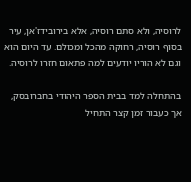לרוסיה, ולא סתם רוסיה, אלא בירובידז'אן, עיר בסוף רוסיה, רחוקה מהכל ומכולם. עד היום הוא וגם לא הוריו יודעים למה פתאום חזרו לרוסיה.

בהתחלה למד בבית הספר היהודי בחברובסק, אך כעבור זמן קצר התחיל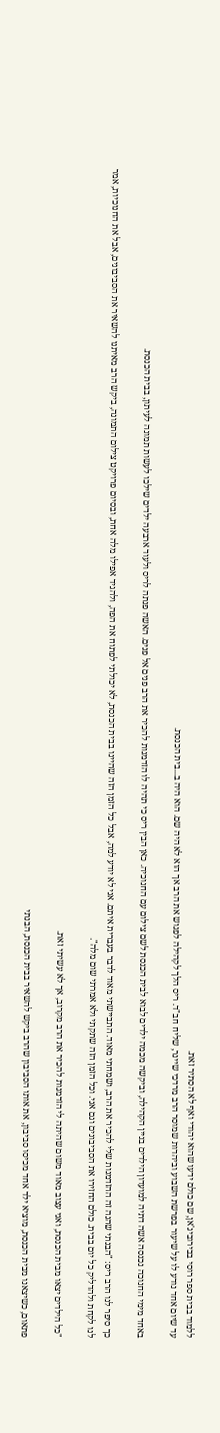ללמוד בבית ספר רוסי בבירוביג'אן, שם כולם ידעו שהוא יהודי ואף לא הסתיר זאת.
עד שיום אחד נודע לו על שיעור בפרשת השבוע וביהדות שמוסר הרב מרדכי שיינר, שליח חב"ד. ריס הלך לקהילה לפגוש את הרב אך הוא לא היה שם. הוא היה ב...בית הכנסת.

באחד מימי החנוכה נכנסה אשה דתיה למועדון הילדים בניין הקהילה, וביקשה מכמה ילדים לבוא לבית הכנסת לשם צילום עם החנוכיה. כאן הבין ריס כי תהיה לו הזדמנות להכיר את הרב פנים אל פנים. האשה פנתה לריס ולעוד ארבעה ילדים שילכו לעשות תמונה לעיתון, בבית הכנסת.

כך סיפר לנו הרב ריס: "הבנתי שהנה זה ההזדמנות שלי להכיר את הרב, ושמחתי מאוד. התביישתי מאוד לדבר בעברית איתם. אני לא יודע למה, אבל כל הזמן הזה שהיינו בבית הכנסת, לא יכולתי לפתוח את הפה, ולהגיד אפילו מלה אחת, ובסיום פרויקט צילום התמונה, ביקש הרב מאיתנו להשאיר את הסביבונים, אבל את החנוכיות, אמר לנו לקחת ולהדליק כל יום בבית. כולם החזירו את הסביבונים וגם אני. וכל הזמן הזה שתקתי ולא אמרתי שום מלה".

"כל הילדים יצאו מבית הכנסת, ואני עצוב מאוד משום שהיתה לי הזדמנות להכיר את הרב מקרוב, אך לא עשיתי זאת.

פתאום, כשיצאנו מבית הכנסת, מוציא ילד אחד מכיסו סביבון, את אותו הסביבון שהרב ביקש להשאיר בבית הכנסת, הבנתי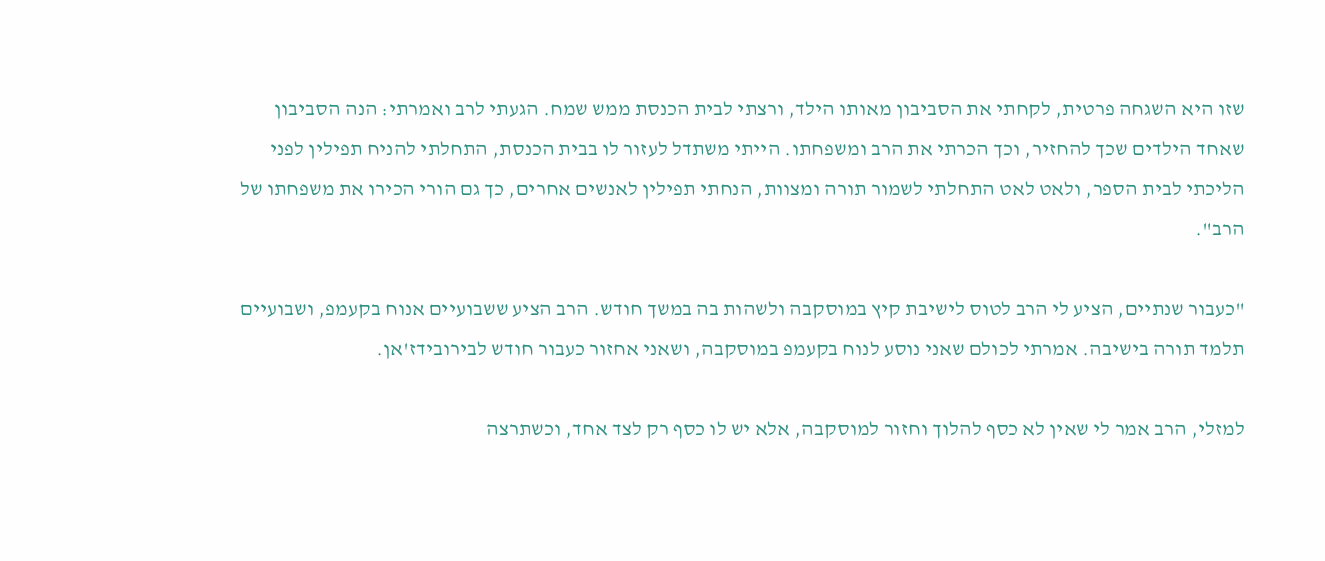שזו היא השגחה פרטית, לקחתי את הסביבון מאותו הילד, ורצתי לבית הכנסת ממש שמח. הגעתי לרב ואמרתי: הנה הסביבון שאחד הילדים שכך להחזיר, וכך הכרתי את הרב ומשפחתו. הייתי משתדל לעזור לו בבית הכנסת, התחלתי להניח תפילין לפני הליכתי לבית הספר, ולאט לאט התחלתי לשמור תורה ומצוות, הנחתי תפילין לאנשים אחרים, כך גם הורי הכירו את משפחתו של הרב".

"כעבור שנתיים, הציע לי הרב לטוס לישיבת קיץ במוסקבה ולשהות בה במשך חודש. הרב הציע ששבועיים אנוח בקעמפ, ושבועיים תלמד תורה בישיבה. אמרתי לכולם שאני נוסע לנוח בקעמפ במוסקבה, ושאני אחזור כעבור חודש לבירובידז'אן.

למזלי, הרב אמר לי שאין לא כסף להלוך וחזור למוסקבה, אלא יש לו כסף רק לצד אחד, וכשתרצה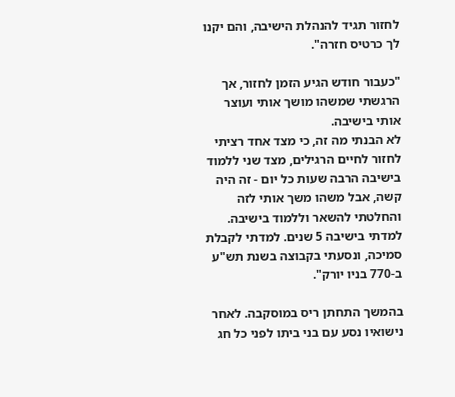לחזור תגיד להנהלת הישיבה, והם יקנו לך כרטיס חזרה".

"כעבור חודש הגיע הזמן לחזור, אך הרגשתי שמשהו מושך אותי ועוצר אותי בישיבה.
לא הבנתי מה זה, כי מצד אחד רציתי לחזור לחיים הרגילים, מצד שני ללמוד בישיבה הרבה שעות כל יום - זה היה קשה, אבל משהו משך אותי לזה והחלטתי להשאר וללמוד בישיבה. למדתי בישיבה 5 שנים. למדתי לקבלת סמיכה, ונסעתי בקבוצה בשנת תש"ע ב-770 בניו יורק".

בהמשך התחתן ריס במוסקבה. לאחר נישואיו נסע עם בני ביתו לפני כל חג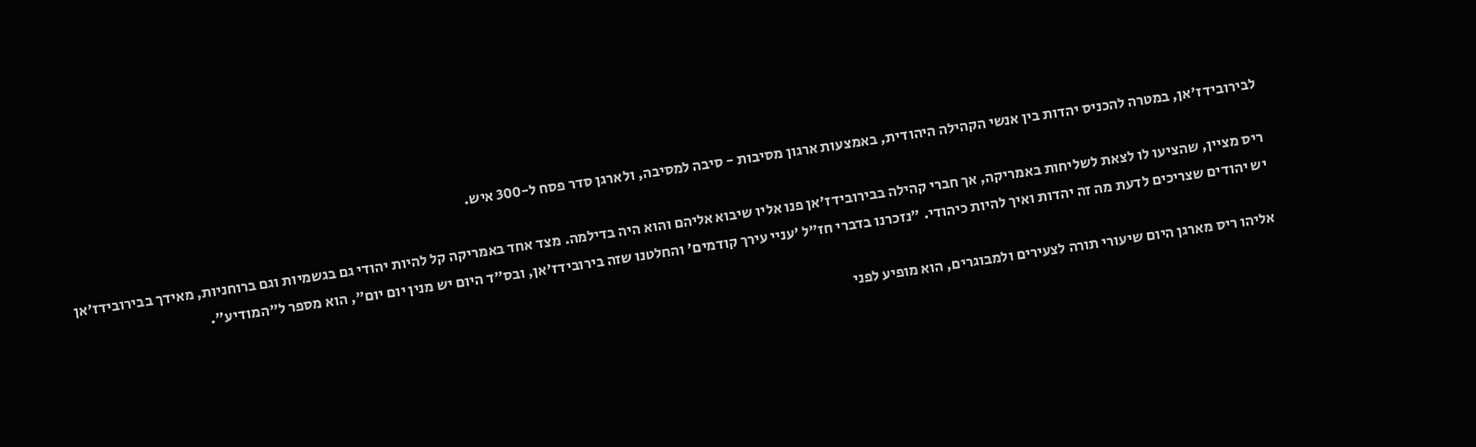לבירובידז'אן, במטרה להכניס יהדות בין אנשי הקהילה היהודית, באמצעות ארגון מסיבות - סיבה למסיבה, ולארגן סדר פסח ל-300 איש.

ריס מציין, שהציעו לו לצאת לשליחות באמריקה, אך חברי קהילה בבירובידז'אן פנו אליו שיבוא אליהם והוא היה בדילמה. מצד אחד באמריקה קל להיות יהודי גם בגשמיות וגם ברוחניות, מאידך בבירובידז'אן יש יהודים שצריכים לדעת מה זה יהדות ואיך להיות כיהודי. "נזכרנו בדברי חז"ל 'עניי עירך קודמים' והחלטנו שזה בירובידז'אן, ובס"ד היום יש מנין יום יום", הוא מספר ל"המודיע".

אליהו ריס מארגן היום שיעורי תורה לצעירים ולמבוגרים, הוא מופיע לפני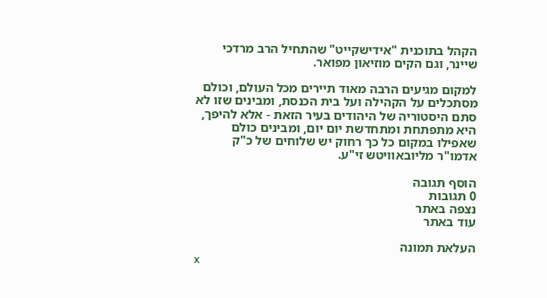הקהל בתוכנית "אידישקייט" שהתחיל הרב מרדכי שיינר, וגם הקים מוזיאון מפואר.

למקום מגיעים הרבה מאוד תיירים מכל העולם, וכולם מסתכלים על הקהילה ועל בית הכנסת, ומבינים שזו לא סתם היסטוריה של היהודים בעיר הזאת - אלא להיפך, היא מתפתחת ומתחדשת יום יום, ומבינים כולם שאפילו במקום כל כך רחוק יש שלוחים של כ"ק אדמו"ר מליובאוויטש זי"ע.

הוסף תגובה
0 תגובות
נצפה באתר
עוד באתר

העלאת תמונה
x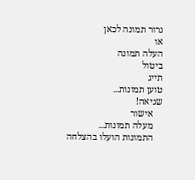גרור תמונה לכאן
או
העלה תמונה
ביטול
תייג
טוען תמונות...
שגיאה!
    אישור
    מעלה תמונות...
    התמונות הועלו בהצלחה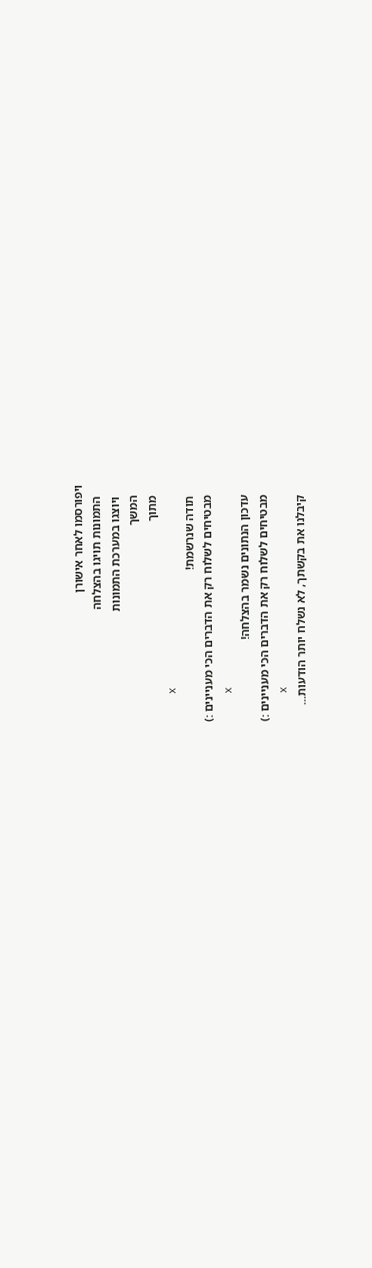ויפורסמו לאחר אישורן
    התמונות תויגו בהצלחה
    ויוצגו במערכת התמונות
    המשך
    מתוך
    x
    תודה שנרשמת!
    מבטיחים לשלוח רק את הדברים הכי מעניינים :)
    x
    עדכון הנתונים נשמר בהצלחה!
    מבטיחים לשלוח רק את הדברים הכי מעניינים :)
    x
    קיבלנו את בקשתך, לא נשלח יותר הודעות...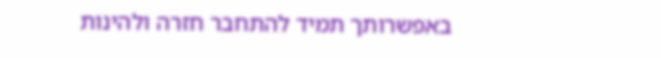באפשרותך תמיד להתחבר חזרה ולהינות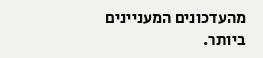מהעדכונים המעניינים ביותר.